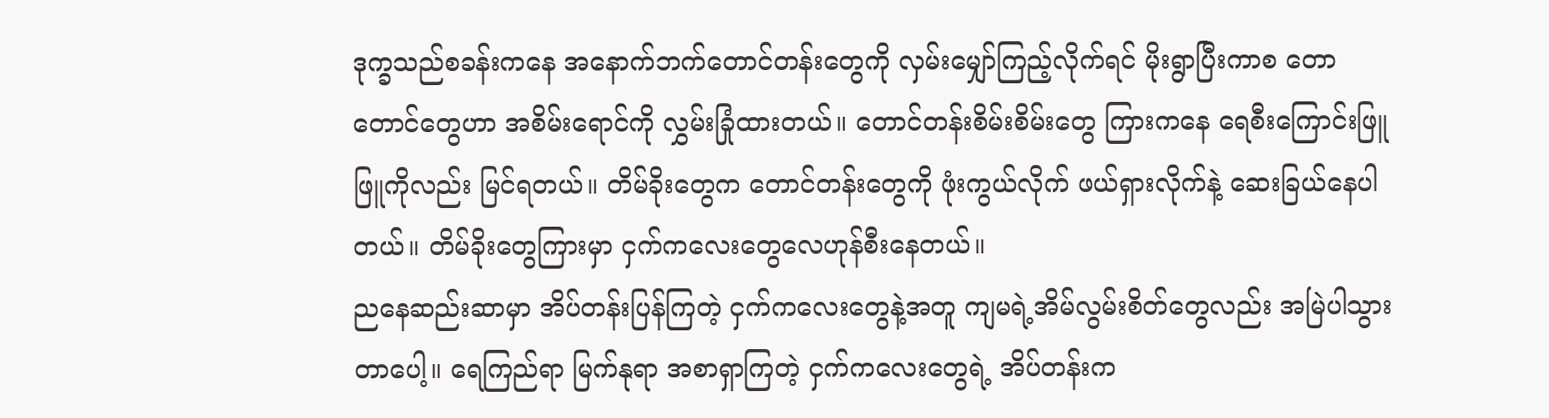ဒုက္ခသည်စခန်းကနေ အနောက်ဘက်တောင်တန်းတွေကို လှမ်းမျှော်ကြည့်လိုက်ရင် မိုးရွာပြီးကာစ တော တောင်တွေဟာ အစိမ်းရောင်ကို လွှမ်းခြုံထားတယ်။ တောင်တန်းစိမ်းစိမ်းတွေ ကြားကနေ ရေစီးကြောင်းဖြူဖြူကိုလည်း မြင်ရတယ်။ တိမ်ခိုးတွေက တောင်တန်းတွေကို ဖုံးကွယ်လိုက် ဖယ်ရှားလိုက်နဲ့ ဆေးခြယ်နေပါတယ်။ တိမ်ခိုးတွေကြားမှာ ငှက်ကလေးတွေလေဟုန်စီးနေတယ်။
ညနေဆည်းဆာမှာ အိပ်တန်းပြန်ကြတဲ့ ငှက်ကလေးတွေနဲ့အတူ ကျမရဲ့အိမ်လွမ်းစိတ်တွေလည်း အမြဲပါသွားတာပေါ့။ ရေကြည်ရာ မြက်နုရာ အစာရှာကြတဲ့ ငှက်ကလေးတွေရဲ့ အိပ်တန်းက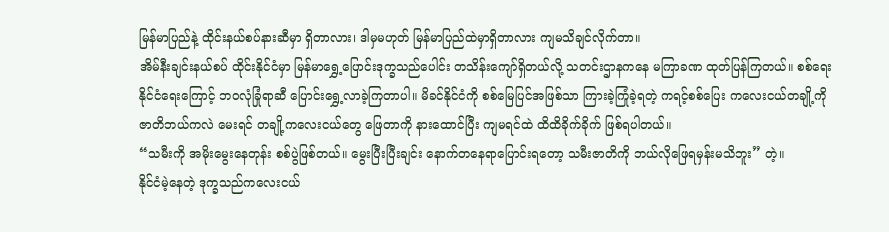မြန်မာပြည်နဲ့ ထိုင်းနယ်စပ်နားဆီမှာ ရှိတာလား၊ ဒါမှမဟုတ် မြန်မာပြည်ထဲမှာရှိတာလား ကျမသိချင်လိုက်တာ။
အိမ်နီးချင်းနယ်စပ် ထိုင်းနိုင်ငံမှာ မြန်မာရွှေ့ပြောင်းဒုက္ခသည်ပေါင်း တသိန်းကျော်ရှိတယ်လို့ သတင်းဌာနကနေ မကြာခဏ ထုတ်ပြန်ကြတယ်။ စစ်ရေး နိုင်ငံရေးကြောင့် ဘဝလုံခြုံရာဆီ ပြောင်းရွှေ့လာခဲ့ကြတာပါ။ မိခင်နိုင်ငံကို စစ်မြေပြင်အဖြစ်သာ ကြားခဲ့ကြုံခဲ့ရတဲ့ ကရင့်စစ်ပြေး ကလေးငယ်တချို့ကို ဇာတိဘယ်ကလဲ မေးရင် တချို့ကလေးငယ်တွေ ဖြေတာကို နားထောင်ပြီး ကျမရင်ထဲ ထိထိခိုက်ခိုက် ဖြစ်ရပါတယ်။
“သမီးကို အမိုးမွေးနေတုန်း စစ်ပွဲဖြစ်တယ်။ မွေးပြီးပြီးချင်း နောက်တနေရာပြောင်းရတော့ သမီးဇာတိကို ဘယ်လိုဖြေရမှန်းမသိဘူး” တဲ့။
နိုင်ငံမဲ့နေတဲ့ ဒုက္ခသည်ကလေးငယ်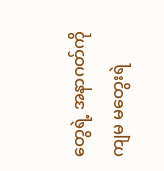တွေရဲ့ အနာဂတ်ကို ကျမ မတွေးရဲ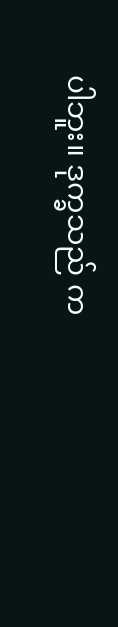ပါဘူး။ ဒုက္ခသည် က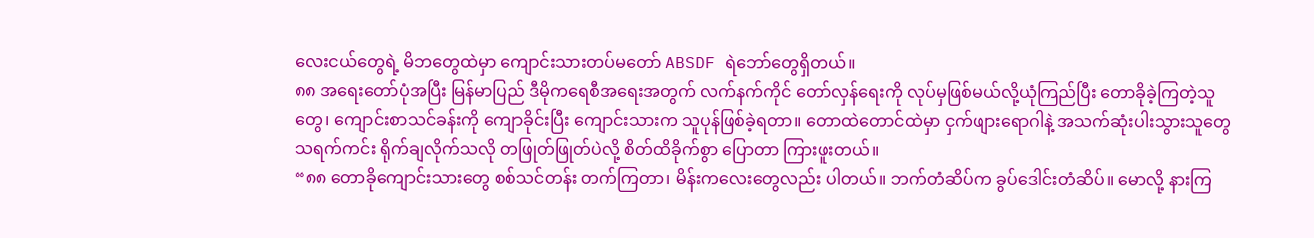လေးငယ်တွေရဲ့ မိဘတွေထဲမှာ ကျောင်းသားတပ်မတော် ABSDF ရဲဘော်တွေရှိတယ်။
၈၈ အရေးတော်ပုံအပြီး မြန်မာပြည် ဒီမိုကရေစီအရေးအတွက် လက်နက်ကိုင် တော်လှန်ရေးကို လုပ်မှဖြစ်မယ်လို့ယုံကြည်ပြီး တောခိုခဲ့ကြတဲ့သူတွေ၊ ကျောင်းစာသင်ခန်းကို ကျောခိုင်းပြီး ကျောင်းသားက သူပုန်ဖြစ်ခဲ့ရတာ။ တောထဲတောင်ထဲမှာ ငှက်ဖျားရောဂါနဲ့ အသက်ဆုံးပါးသွားသူတွေ သရက်ကင်း ရိုက်ချလိုက်သလို တဖြုတ်ဖြုတ်ပဲလို့ စိတ်ထိခိုက်စွာ ပြောတာ ကြားဖူးတယ်။
“၈၈ တောခိုကျောင်းသားတွေ စစ်သင်တန်း တက်ကြတာ၊ မိန်းကလေးတွေလည်း ပါတယ်။ ဘက်တံဆိပ်က ခွပ်ဒေါင်းတံဆိပ်။ မောလို့ နားကြ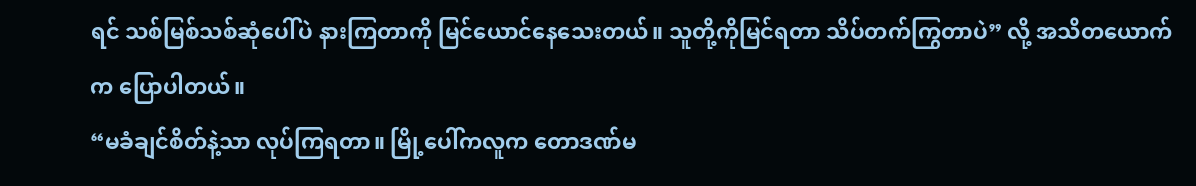ရင် သစ်မြစ်သစ်ဆုံပေါ်ပဲ နားကြတာကို မြင်ယောင်နေသေးတယ်။ သူတို့ကိုမြင်ရတာ သိပ်တက်ကြွတာပဲ” လို့ အသိတယောက်က ပြောပါတယ်။
“မခံချင်စိတ်နဲ့သာ လုပ်ကြရတာ။ မြို့ပေါ်ကလူက တောဒဏ်မ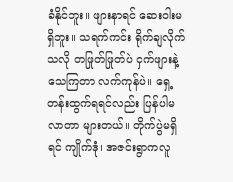ခံနိုင်ဘူး။ ဖျားနာရင် ဆေးဝါးမရှိဘူး။ သရက်ကင်း ရိုက်ချလိုက်သလို တဖြုတ်ဖြုတ်ပဲ ငှက်ဖျားနဲ့ သေကြတာ လက်ကုန်ပဲ။ ရှေ့တန်းထွက်ရရင်လည်း ပြန်ပါမလာတာ များတယ်။ တိုက်ပွဲမရှိရင် ကျိုက်ဒုံ၊ အဇင်းရွာကလူ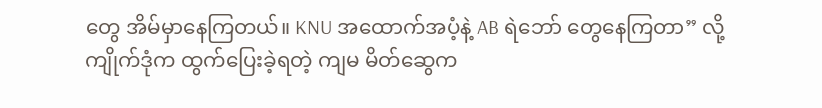တွေ အိမ်မှာနေကြတယ်။ KNU အထောက်အပံ့နဲ့ AB ရဲဘော် တွေနေကြတာ” လို့ ကျိုက်ဒုံက ထွက်ပြေးခဲ့ရတဲ့ ကျမ မိတ်ဆွေက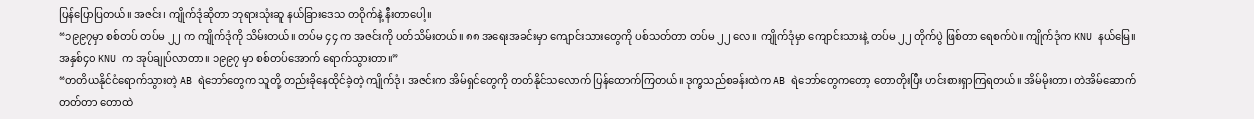ပြန်ပြောပြတယ်။ အဇင်း၊ ကျိုက်ဒုံဆိုတာ ဘုရားသုံးဆူ နယ်ခြားဒေသ တဝိုက်နဲ့ နီးတာပေါ့။
“၁၉၉၇မှာ စစ်တပ် တပ်မ ၂၂ က ကျိုက်ဒုံကို သိမ်းတယ်။ တပ်မ ၄၄ က အဇင်းကို ပတ်သိမ်းတယ်။ ၈၈ အရေးအခင်းမှာ ကျောင်းသားတွေကို ပစ်သတ်တာ တပ်မ ၂၂ လေ။ ကျိုက်ဒုံမှာ ကျောင်းသားနဲ့ တပ်မ ၂၂ တိုက်ပွဲ ဖြစ်တာ ရေစက်ပဲ။ ကျိုက်ဒုံက KNU နယ်မြေ။ အနှစ်၄၀ KNU က အုပ်ချုပ်လာတာ။ ၁၉၉၇ မှာ စစ်တပ်အောက် ရောက်သွားတာ။”
“တတိယနိုင်ငံရောက်သွားတဲ့ AB ရဲဘော်တွေက သူတို့ တည်းခိုနေထိုင်ခဲ့တဲ့ ကျိုက်ဒုံ၊ အဇင်းက အိမ်ရှင်တွေကို တတ်နိုင်သလောက် ပြန်ထောက်ကြတယ်။ ဒုက္ခသည်စခန်းထဲက AB ရဲဘော်တွေကတော့ တောတိုးပြီး ဟင်းစားရှာကြရတယ်။ အိမ်မိုးတာ၊ တဲအိမ်ဆောက်တတ်တာ တောထဲ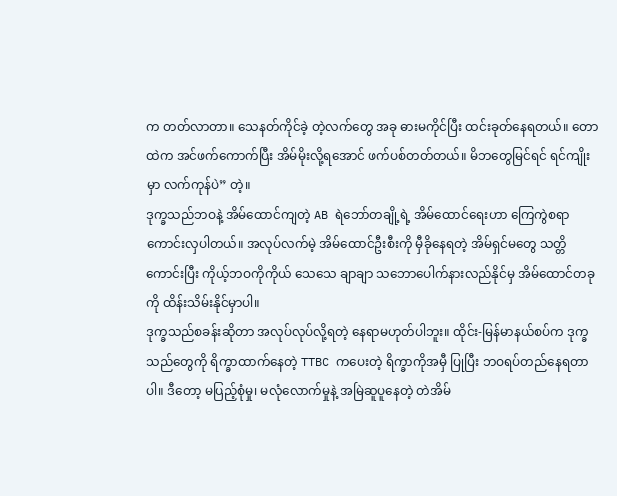က တတ်လာတာ။ သေနတ်ကိုင်ခဲ့ တဲ့လက်တွေ အခု ဓားမကိုင်ပြီး ထင်းခုတ်နေရတယ်။ တောထဲက အင်ဖက်ကောက်ပြီး အိမ်မိုးလို့ရအောင် ဖက်ပစ်တတ်တယ်။ မိဘတွေမြင်ရင် ရင်ကျိုးမှာ လက်ကုန်ပဲ” တဲ့။
ဒုက္ခသည်ဘဝနဲ့ အိမ်ထောင်ကျတဲ့ AB ရဲဘော်တချို့ရဲ့ အိမ်ထောင်ရေးဟာ ကြေကွဲစရာ ကောင်းလှပါတယ်။ အလုပ်လက်မဲ့ အိမ်ထောင်ဦးစီးကို မှီခိုနေရတဲ့ အိမ်ရှင်မတွေ သတ္တိကောင်းပြီး ကိုယ့်ဘဝကိုကိုယ် သေသေ ချာချာ သဘောပေါက်နားလည်နိုင်မှ အိမ်ထောင်တခုကို ထိန်းသိမ်းနိုင်မှာပါ။
ဒုက္ခသည်စခန်းဆိုတာ အလုပ်လုပ်လို့ရတဲ့ နေရာမဟုတ်ပါဘူး။ ထိုင်း-မြန်မာနယ်စပ်က ဒုက္ခသည်တွေကို ရိက္ခာထာက်နေတဲ့ TTBC ကပေးတဲ့ ရိက္ခာကိုအမှီ ပြုပြီး ဘဝရပ်တည်နေရတာပါ။ ဒီတော့ မပြည့်စုံမှု၊ မလုံလောက်မှုနဲ့ အမြဲဆူပူနေတဲ့ တဲအိမ်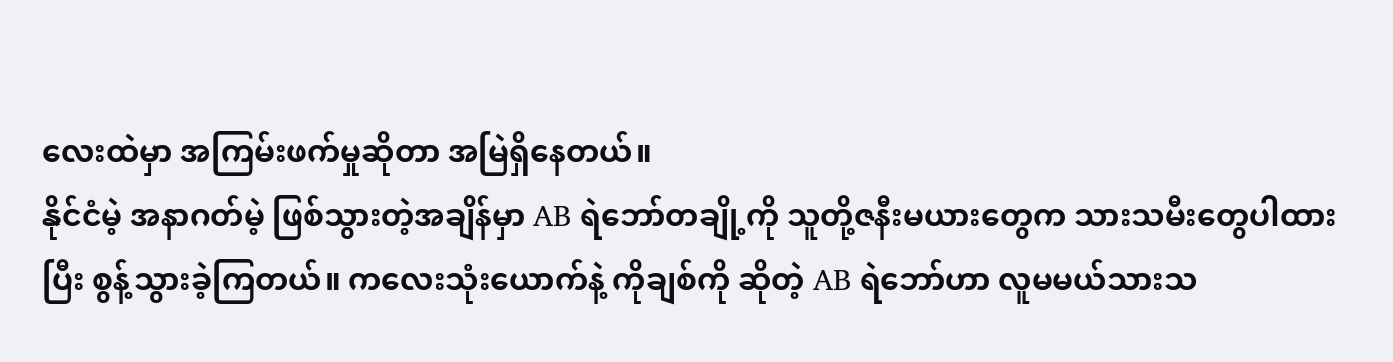လေးထဲမှာ အကြမ်းဖက်မှုဆိုတာ အမြဲရှိနေတယ်။
နိုင်ငံမဲ့ အနာဂတ်မဲ့ ဖြစ်သွားတဲ့အချိန်မှာ AB ရဲဘော်တချို့ကို သူတို့ဇနီးမယားတွေက သားသမီးတွေပါထားပြီး စွန့်သွားခဲ့ကြတယ်။ ကလေးသုံးယောက်နဲ့ ကိုချစ်ကို ဆိုတဲ့ AB ရဲဘော်ဟာ လူမမယ်သားသ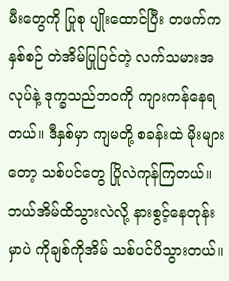မီးတွေကို ပြုစု ပျိုးထောင်ပြီး တဖက်က နှစ်စဉ် တဲအိမ်ပြုပြင်တဲ့ လက်သမားအလုပ်နဲ့ ဒုက္ခသည်ဘဝကို ကျားကန်နေရတယ်။ ဒီနှစ်မှာ ကျမတို့ စခန်းထဲ မိုးများတော့ သစ်ပင်တွေ ပြိုလဲကုန်ကြတယ်။ ဘယ်အိမ်ထိသွားလဲလို့ နားစွင့်နေတုန်းမှာပဲ ကိုချစ်ကိုအိမ် သစ်ပင်ပိသွားတယ်။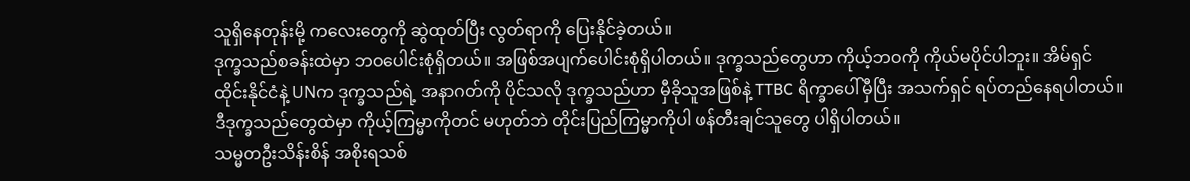သူရှိနေတုန်းမို့ ကလေးတွေကို ဆွဲထုတ်ပြီး လွတ်ရာကို ပြေးနိုင်ခဲ့တယ်။
ဒုက္ခသည်စခန်းထဲမှာ ဘဝပေါင်းစုံရှိတယ်။ အဖြစ်အပျက်ပေါင်းစုံရှိပါတယ်။ ဒုက္ခသည်တွေဟာ ကိုယ့်ဘဝကို ကိုယ်မပိုင်ပါဘူး။ အိမ်ရှင်ထိုင်းနိုင်ငံနဲ့ UNက ဒုက္ခသည်ရဲ့ အနာဂတ်ကို ပိုင်သလို ဒုက္ခသည်ဟာ မှီခိုသူအဖြစ်နဲ့ TTBC ရိက္ခာပေါ်မှီပြီး အသက်ရှင် ရပ်တည်နေရပါတယ်။ ဒီဒုက္ခသည်တွေထဲမှာ ကိုယ့်ကြမ္မာကိုတင် မဟုတ်ဘဲ တိုင်းပြည်ကြမ္မာကိုပါ ဖန်တီးချင်သူတွေ ပါရှိပါတယ်။
သမ္မတဦးသိန်းစိန် အစိုးရသစ်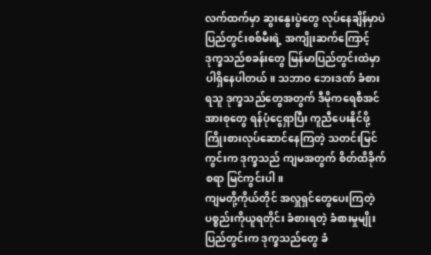လက်ထက်မှာ ဆွးနွေးပွဲတွေ လုပ်နေချိန်မှာပဲ ပြည်တွင်းစစ်မီးရဲ့ အကျိုးဆက်ကြောင့် ဒုက္ခသည်စခန်းတွေ မြန်မာပြည်တွင်းထဲမှာ ပါရှိနေပါတယ်။ သဘာဝ ဘေးဒဏ် ခံစားရသူ ဒုက္ခသည်တွေအတွက် ဒီမိုကရေစီအင်အားစုတွေ ရန်ပုံငွေရှာပြီး ကူညီပေးနိုင်ဖို့ ကြိုးစားလုပ်ဆောင်နေကြတဲ့ သတင်းမြင်ကွင်းက ဒုက္ခသည် ကျမအတွက် စိတ်ထိခိုက်စရာ မြင်ကွင်းပါ။
ကျမတို့ကိုယ်တိုင် အလှူရှင်တွေပေးကြတဲ့ ပစ္စည်းကိုယူရတိုင်း ခံစားရတဲ့ ခံစားမှုမျိုး ပြည်တွင်းက ဒုက္ခသည်တွေ ခံ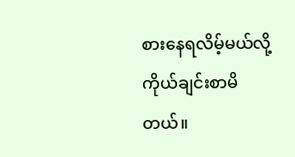စားနေရလိမ့်မယ်လို့ ကိုယ်ချင်းစာမိတယ်။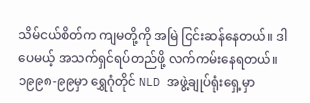သိမ်ငယ်စိတ်က ကျမတို့ကို အမြဲ ငြင်းဆန်နေတယ်။ ဒါပေမယ့် အသက်ရှင်ရပ်တည်ဖို့ လက်ကမ်းနေရတယ်။
၁၉၉၈-၉၉မှာ ရွှေဂုံတိုင် NLD အဖွဲ့ချုပ်ရုံးရှေ့မှာ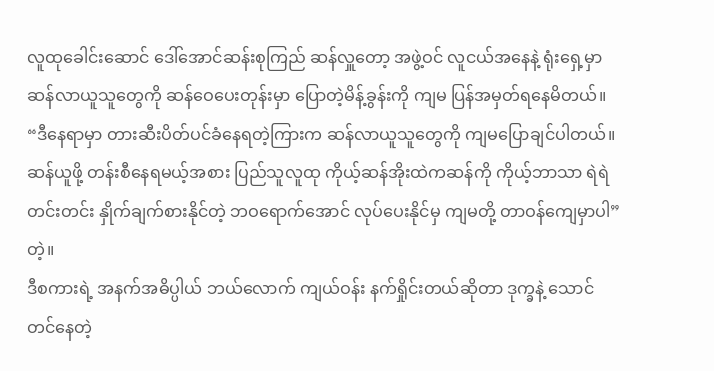လူထုခေါင်းဆောင် ဒေါ်အောင်ဆန်းစုကြည် ဆန်လှူတော့ အဖွဲ့ဝင် လူငယ်အနေနဲ့ ရုံးရှေ့မှာ ဆန်လာယူသူတွေကို ဆန်ဝေပေးတုန်းမှာ ပြောတဲ့မိန့်ခွန်းကို ကျမ ပြန်အမှတ်ရနေမိတယ်။
“ဒီနေရာမှာ တားဆီးပိတ်ပင်ခံနေရတဲ့ကြားက ဆန်လာယူသူတွေကို ကျမပြောချင်ပါတယ်။ ဆန်ယူဖို့ တန်းစီနေရမယ့်အစား ပြည်သူလူထု ကိုယ့်ဆန်အိုးထဲကဆန်ကို ကိုယ့်ဘာသာ ရဲရဲတင်းတင်း နှိုက်ချက်စားနိုင်တဲ့ ဘဝရောက်အောင် လုပ်ပေးနိုင်မှ ကျမတို့ တာဝန်ကျေမှာပါ” တဲ့။
ဒီစကားရဲ့ အနက်အဓိပ္ပါယ် ဘယ်လောက် ကျယ်ဝန်း နက်ရှိုင်းတယ်ဆိုတာ ဒုက္ခနဲ့ သောင်တင်နေတဲ့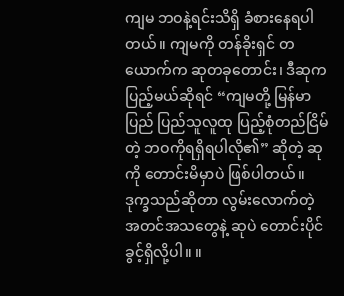ကျမ ဘဝနဲ့ရင်းသိရှိ ခံစားနေရပါတယ်။ ကျမကို တန်ခိုးရှင် တယောက်က ဆုတခုတောင်း၊ ဒီဆုက ပြည့်မယ်ဆိုရင် “ကျမတို့ မြန်မာပြည် ပြည်သူလူထု ပြည့်စုံတည်ငြိမ်တဲ့ ဘဝကိုရရှိရပါလို၏” ဆိုတဲ့ ဆုကို တောင်းမိမှာပဲ ဖြစ်ပါတယ်။
ဒုက္ခသည်ဆိုတာ လွမ်းလောက်တဲ့ အတင်အသတွေနဲ့ ဆုပဲ တောင်းပိုင်ခွင့်ရှိလို့ပါ။ ။